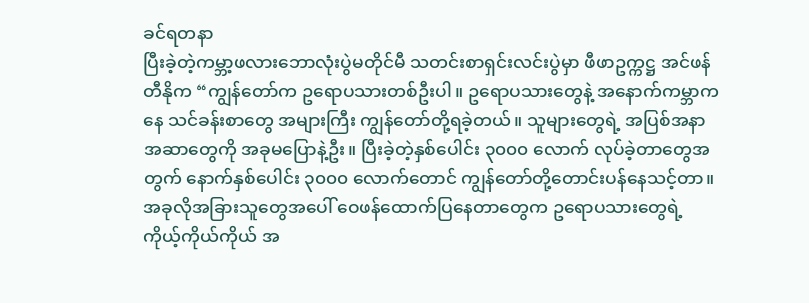ခင်ရတနာ
ပြီးခဲ့တဲ့ကမ္ဘာ့ဖလားဘောလုံးပွဲမတိုင်မီ သတင်းစာရှင်းလင်းပွဲမှာ ဖီဖာဥက္ကဋ္ဌ အင်ဖန်တီနိုက “ကျွန်တော်က ဥရောပသားတစ်ဦးပါ။ ဥရောပသားတွေနဲ့ အနောက်ကမ္ဘာကနေ သင်ခန်းစာတွေ အများကြီး ကျွန်တော်တို့ရခဲ့တယ်။ သူများတွေရဲ့ အပြစ်အနာအဆာတွေကို အခုမပြောနဲ့ဦး။ ပြီးခဲ့တဲ့နှစ်ပေါင်း ၃၀၀၀ လောက် လုပ်ခဲ့တာတွေအတွက် နောက်နှစ်ပေါင်း ၃၀၀၀ လောက်တောင် ကျွန်တော်တို့တောင်းပန်နေသင့်တာ။ အခုလိုအခြားသူတွေအပေါ် ဝေဖန်ထောက်ပြနေတာတွေက ဥရောပသားတွေရဲ့ ကိုယ့်ကိုယ်ကိုယ် အ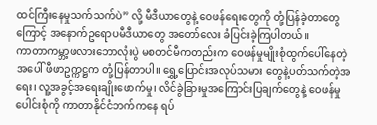ထင်ကြီးနေမှုသက်သက်ပဲ” လို့ မီဒီယာတွေနဲ့ ဝေဖန်ရေးတွေကို တုံ့ပြန်ခဲ့တာတွေကြောင့် အနောက်ဥရောပမီဒီယာတွေ အတော်လေး ခံပြင်းခဲ့ကြပါတယ်။
ကာတာကမ္ဘာ့ဖလားဘောလုံးပွဲ မစတင်မီကတည်းက ဝေဖန်မှုမျိုးစုံထွက်ပေါ်နေတဲ့အပေါ် ဖီဖာဥက္ကဋ္ဌက တုံ့ပြန်တာပါ။ ရွှေ့ပြောင်းအလုပ်သမား တွေနဲ့ပတ်သက်တဲ့အရေး၊ လူ့အခွင့်အရေးချိုးဖောက်မှု၊ လိင်ခွဲခြားမှုအကြောင်းပြချက်တွေနဲ့ ဝေဖန်မှုပေါင်းစုံကို ကာတာနိုင်ငံဘက်ကနေ ရပ်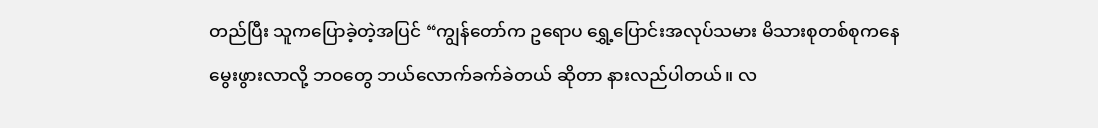တည်ပြီး သူကပြောခဲ့တဲ့အပြင် “ကျွန်တော်က ဥရောပ ရွှေ့ပြောင်းအလုပ်သမား မိသားစုတစ်စုကနေ မွေးဖွားလာလို့ ဘဝတွေ ဘယ်လောက်ခက်ခဲတယ် ဆိုတာ နားလည်ပါတယ်။ လ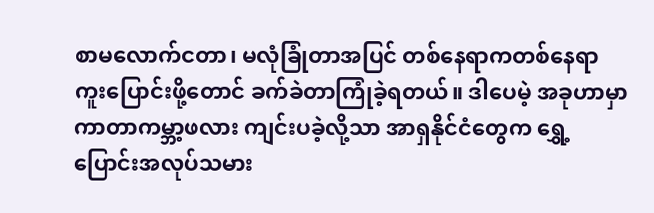စာမလောက်ငတာ၊ မလုံခြုံတာအပြင် တစ်နေရာကတစ်နေရာ ကူးပြောင်းဖို့တောင် ခက်ခဲတာကြုံခဲ့ရတယ်။ ဒါပေမဲ့ အခုဟာမှာ ကာတာကမ္ဘာ့ဖလား ကျင်းပခဲ့လို့သာ အာရှနိုင်ငံတွေက ရွှေ့ပြောင်းအလုပ်သမား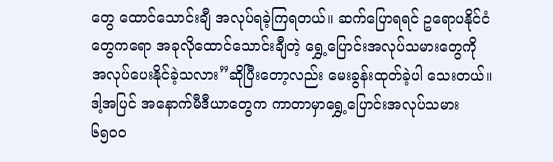တွေ ထောင်သောင်းချီ အလုပ်ရခဲ့ကြရတယ်။ ဆက်ပြောရရင် ဥရောပနိုင်ငံတွေကရော အခုလိုထောင်သောင်းချီတဲ့ ရွှေ့ပြောင်းအလုပ်သမားတွေကို အလုပ်ပေးနိုင်ခဲ့သလား”ဆိုပြီးတော့လည်း မေးခွန်းထုတ်ခဲ့ပါ သေးတယ်။ ဒါ့အပြင် အနောက်မီဒီယာတွေက ကာတာမှာရွှေ့ပြောင်းအလုပ်သမား ၆၅၀၀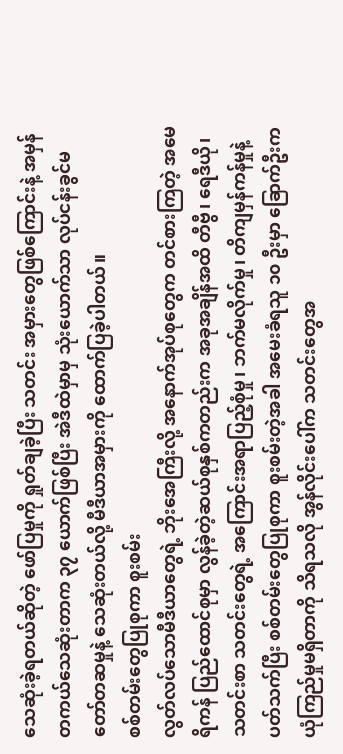သေဆုံးခဲ့ရတယ်ဆိုတဲ့ ဖော်ပြမှုကို ရှုတ်ချခဲ့ပြီး သတင်း အမှားတွေဖြစ်ကြောင်းနဲ့ အမှန်တကယ်သေဆုံးတာက ၃၇ ယောက်ဖြစ်ပြီး အဲဒီထဲမှာမှ သုံးယောက်သာ လုပ်ငန်းခွင်မတော်တဆမှုနဲ့ သေဆုံးတယ်လို့ မီဒီယာအမှားကို ထောက်ပြခဲ့ပါတယ်။
စစ်တမ်းတွေပြုစုကာ စူးစမ်း
လွတ်လပ်သောမီဒီယာတွေရဲ့ ဘိုးအေကြီးလို့ အနောက်အုပ်စုတွေက တင်စားကြတဲ့ အမေရိကန် ပြည်ထောင်စုမှာ လွန်ခဲ့တဲ့ဆယ်စုနှစ်ကတည်းက အခုအချိန်အထိ တီဗွီ၊ ရေဒီယို၊ သတင်းစာ သတင်းတွေရဲ့ အကြောင်းအရာပြည့်စုံမှု၊ ဘက်မလိုက်မှု၊ တိကျမှန်ကန်မှုနဲ့ပတ်သက်ပြီး စစ်တမ်းတွေပြုစုကာ စူးစမ်းတဲ့အခါ အမေးခံရသူ ၁၀ ဦးမှာ ခြောက်ဦးက ယုံကြည်မှုမရှိတာကို သိရသလို အွန်လိုင်းပေါ်က သတင်းတွေအ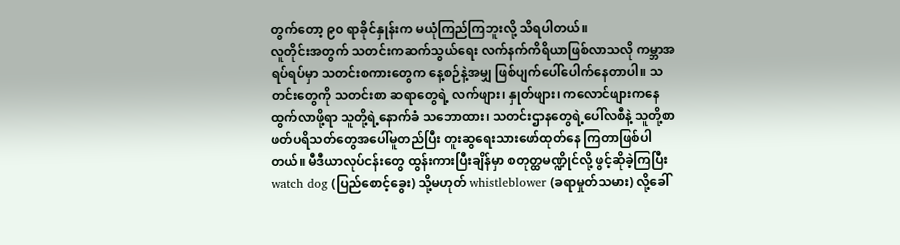တွက်တော့ ၉၀ ရာခိုင်နှုန်းက မယုံကြည်ကြဘူးလို့ သိရပါတယ်။
လူတိုင်းအတွက် သတင်းကဆက်သွယ်ရေး လက်နက်ကိရိယာဖြစ်လာသလို ကမ္ဘာအရပ်ရပ်မှာ သတင်းစကားတွေက နေ့စဉ်နဲ့အမျှ ဖြစ်ပျက်ပေါ်ပေါက်နေတာပါ။ သတင်းတွေကို သတင်းစာ ဆရာတွေရဲ့ လက်ဖျား၊ နှုတ်ဖျား၊ ကလောင်ဖျားကနေ ထွက်လာဖို့ရာ သူတို့ရဲ့နောက်ခံ သဘောထား၊ သတင်းဌာနတွေရဲ့ပေါ်လစီနဲ့ သူတို့စာဖတ်ပရိသတ်တွေအပေါ်မူတည်ပြီး တူးဆွရေးသားဖော်ထုတ်နေ ကြတာဖြစ်ပါတယ်။ မီဒီယာလုပ်ငန်းတွေ ထွန်းကားပြီးချိန်မှာ စတုတ္ထမဏ္ဍိုင်လို့ ဖွင့်ဆိုခဲ့ကြပြီး watch dog (ပြည်စောင့်ခွေး) သို့မဟုတ် whistleblower (ခရာမှုတ်သမား) လို့ခေါ်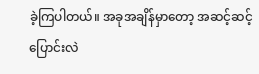ခဲ့ကြပါတယ်။ အခုအချိန်မှာတော့ အဆင့်ဆင့်ပြောင်းလဲ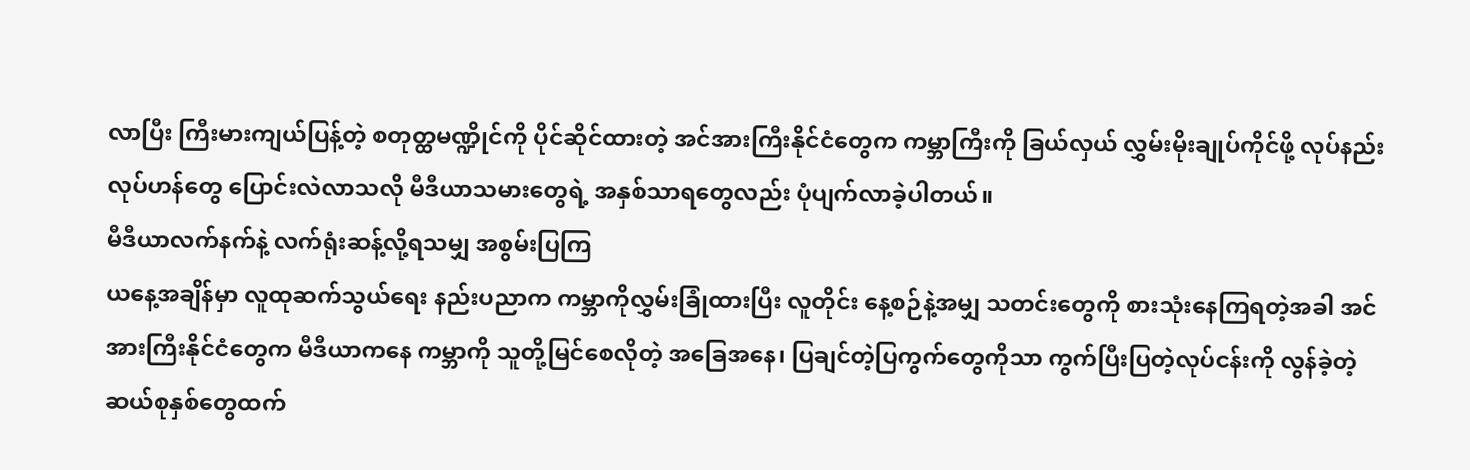လာပြီး ကြီးမားကျယ်ပြန့်တဲ့ စတုတ္ထမဏ္ဍိုင်ကို ပိုင်ဆိုင်ထားတဲ့ အင်အားကြီးနိုင်ငံတွေက ကမ္ဘာကြီးကို ခြယ်လှယ် လွှမ်းမိုးချုပ်ကိုင်ဖို့ လုပ်နည်းလုပ်ဟန်တွေ ပြောင်းလဲလာသလို မီဒီယာသမားတွေရဲ့ အနှစ်သာရတွေလည်း ပုံပျက်လာခဲ့ပါတယ်။
မီဒီယာလက်နက်နဲ့ လက်ရုံးဆန့်လို့ရသမျှ အစွမ်းပြကြ
ယနေ့အချိန်မှာ လူထုဆက်သွယ်ရေး နည်းပညာက ကမ္ဘာကိုလွှမ်းခြုံထားပြီး လူတိုင်း နေ့စဉ်နဲ့အမျှ သတင်းတွေကို စားသုံးနေကြရတဲ့အခါ အင်အားကြီးနိုင်ငံတွေက မီဒီယာကနေ ကမ္ဘာကို သူတို့မြင်စေလိုတဲ့ အခြေအနေ၊ ပြချင်တဲ့ပြကွက်တွေကိုသာ ကွက်ပြီးပြတဲ့လုပ်ငန်းကို လွန်ခဲ့တဲ့ဆယ်စုနှစ်တွေထက်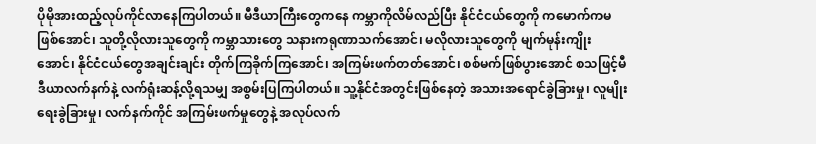ပိုမိုအားထည့်လုပ်ကိုင်လာနေကြပါတယ်။ မီဒီယာကြီးတွေကနေ ကမ္ဘာကိုလိမ်လည်ပြီး နိုင်ငံငယ်တွေကို ကမောက်ကမဖြစ်အောင်၊ သူတို့လိုလားသူတွေကို ကမ္ဘာသားတွေ သနားကရုဏာသက်အောင်၊ မလိုလားသူတွေကို မျက်မုန်းကျိုးအောင်၊ နိုင်ငံငယ်တွေအချင်းချင်း တိုက်ကြခိုက်ကြအောင်၊ အကြမ်းဖက်တတ်အောင်၊ စစ်မက်ဖြစ်ပွားအောင် စသဖြင့်မီဒီယာလက်နက်နဲ့ လက်ရုံးဆန့်လို့ရသမျှ အစွမ်းပြကြပါတယ်။ သူ့နိုင်ငံအတွင်းဖြစ်နေတဲ့ အသားအရောင်ခွဲခြားမှု၊ လူမျိုးရေးခွဲခြားမှု၊ လက်နက်ကိုင် အကြမ်းဖက်မှုတွေနဲ့ အလုပ်လက်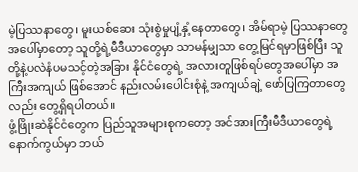မဲ့ပြဿနာတွေ၊ မူးယစ်ဆေး သုံးစွဲမှုပျံ့နှံ့နေတာတွေ၊ အိမ်ရာမဲ့ ပြဿနာတွေအပေါ်မှာတော့ သူတို့ရဲ့မီဒီယာတွေမှာ သာမန်မျှသာ တွေ့မြင်ရမှာဖြစ်ပြီး သူတို့နဲ့ပလဲနံပမသင့်တဲ့အခြား နိုင်ငံတွေရဲ့ အလားတူဖြစ်ရပ်တွေအပေါ်မှာ အကြီးအကျယ် ဖြစ်အောင် နည်းလမ်းပေါင်းစုံနဲ့ အကျယ်ချဲ့ ဖော်ပြကြတာတွေလည်း တွေ့ရှိရပါတယ်။
ဖွံ့ဖြိုးဆဲနိုင်ငံတွေက ပြည်သူအများစုကတော့ အင်အားကြီးမီဒီယာတွေရဲ့နောက်ကွယ်မှာ ဘယ်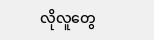လိုလူတွေ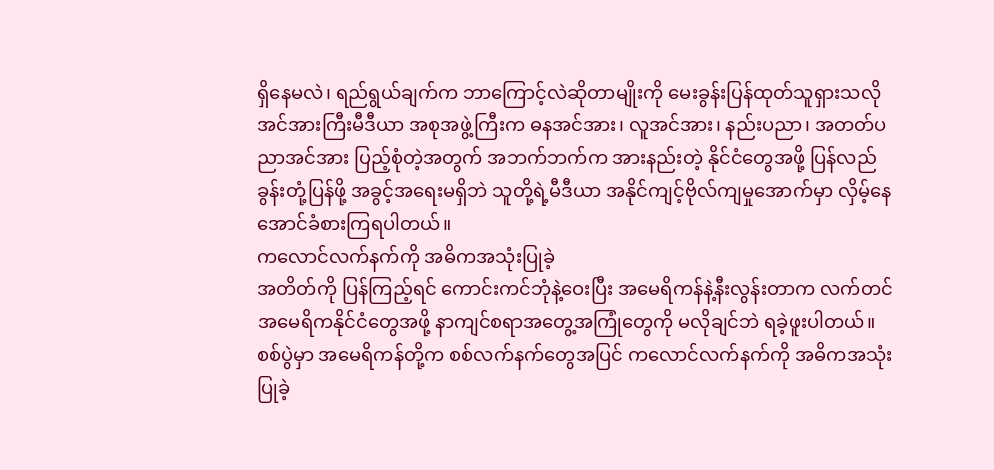ရှိနေမလဲ၊ ရည်ရွယ်ချက်က ဘာကြောင့်လဲဆိုတာမျိုးကို မေးခွန်းပြန်ထုတ်သူရှားသလို အင်အားကြီးမီဒီယာ အစုအဖွဲ့ကြီးက ဓနအင်အား၊ လူအင်အား၊ နည်းပညာ၊ အတတ်ပညာအင်အား ပြည့်စုံတဲ့အတွက် အဘက်ဘက်က အားနည်းတဲ့ နိုင်ငံတွေအဖို့ ပြန်လည်ခွန်းတုံ့ပြန်ဖို့ အခွင့်အရေးမရှိဘဲ သူတို့ရဲ့မီဒီယာ အနိုင်ကျင့်ဗိုလ်ကျမှုအောက်မှာ လှိမ့်နေအောင်ခံစားကြရပါတယ်။
ကလောင်လက်နက်ကို အဓိကအသုံးပြုခဲ့
အတိတ်ကို ပြန်ကြည့်ရင် ကောင်းကင်ဘုံနဲ့ဝေးပြီး အမေရိကန်နဲ့နီးလွန်းတာက လက်တင်အမေရိကနိုင်ငံတွေအဖို့ နာကျင်စရာအတွေ့အကြုံတွေကို မလိုချင်ဘဲ ရခဲ့ဖူးပါတယ်။ စစ်ပွဲမှာ အမေရိကန်တို့က စစ်လက်နက်တွေအပြင် ကလောင်လက်နက်ကို အဓိကအသုံးပြုခဲ့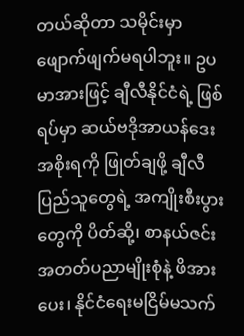တယ်ဆိုတာ သမိုင်းမှာဖျောက်ဖျက်မရပါဘူး။ ဥပမာအားဖြင့် ချီလီနိုင်ငံရဲ့ ဖြစ်ရပ်မှာ ဆယ်ဗဒိုအာယန်ဒေး အစိုးရကို ဖြုတ်ချဖို့ ချီလီပြည်သူတွေရဲ့ အကျိုးစီးပွားတွေကို ပိတ်ဆို့၊ စာနယ်ဇင်းအတတ်ပညာမျိုးစုံနဲ့ ဖိအားပေး၊ နိုင်ငံရေးမငြိမ်မသက်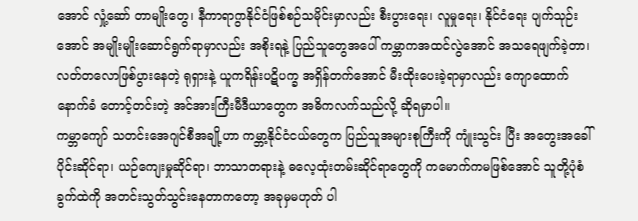အောင် လှုံ့ဆော် တာမျိုးတွေ၊ နီကာရာဂွာနိုင်ငံဖြစ်စဉ်သမိုင်းမှာလည်း စီးပွားရေး၊ လူမှုရေး၊ နိုင်ငံရေး ပျက်သုဉ်း အောင် အမျိုးမျိုးဆောင်ရွက်ရာမှာလည်း အစိုးရနဲ့ ပြည်သူတွေအပေါ် ကမ္ဘာကအထင်လွဲအောင် အသရေဖျက်ခဲ့တာ၊ လတ်တလောဖြစ်ပွားနေတဲ့ ရုရှားနဲ့ ယူကရိန်းပဋိပက္ခ အရှိန်တက်အောင် မီးထိုးပေးခဲ့ရာမှာလည်း ကျောထောက်နောက်ခံ တောင့်တင်းတဲ့ အင်အားကြီးမီဒီယာတွေက အဓိကလက်သည်လို့ ဆိုရမှာပါ။
ကမ္ဘာကျော် သတင်းအေဂျင်စီအချို့ဟာ ကမ္ဘာ့နိုင်ငံငယ်တွေက ပြည်သူအများစုကြီးကို ကျုံးသွင်း ပြီး အတွေးအခေါ်ပိုင်းဆိုင်ရာ၊ ယဉ်ကျေးမှုဆိုင်ရာ၊ ဘာသာတရားနဲ့ ဓလေ့ထုံးတမ်းဆိုင်ရာတွေကို ကမောက်ကမဖြစ်အောင် သူတို့ပုံစံခွက်ထဲကို အတင်းသွတ်သွင်းနေတာကတော့ အခုမှမဟုတ် ပါ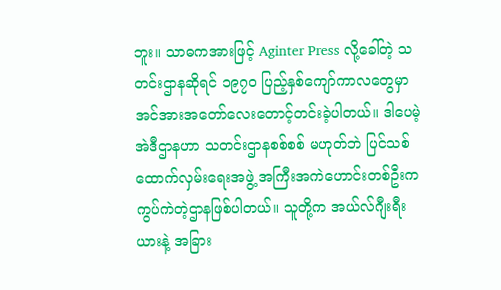ဘူး။ သာဓကအားဖြင့် Aginter Press လို့ခေါ်တဲ့ သတင်းဌာနဆိုရင် ၁၉၇၀ ပြည့်နှစ်ကျော်ကာလတွေမှာ အင်အားအတော်လေးတောင့်တင်းခဲ့ပါတယ်။ ဒါပေမဲ့ အဲဒီဌာနဟာ သတင်းဌာနစစ်စစ် မဟုတ်ဘဲ ပြင်သစ်ထောက်လှမ်းရေးအဖွဲ့ အကြီးအကဲဟောင်းတစ်ဦးက ကွပ်ကဲတဲ့ဌာနဖြစ်ပါတယ်။ သူတို့က အယ်လ်ဂျီးရီးယားနဲ့ အခြား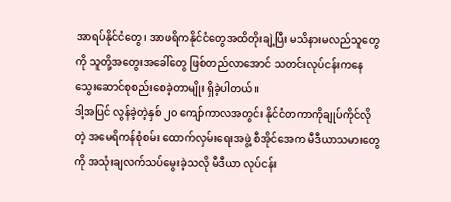အာရပ်နိုင်ငံတွေ၊ အာဖရိကနိုင်ငံတွေအထိတိုးချဲ့ပြီး မသိနားမလည်သူတွေကို သူတို့အတွေးအခေါ်တွေ ဖြစ်တည်လာအောင် သတင်းလုပ်ငန်းကနေ သွေးဆောင်စုစည်းစေခဲ့တာမျိုး ရှိခဲ့ပါတယ်။
ဒါ့အပြင် လွန်ခဲ့တဲ့နှစ် ၂၀ ကျော်ကာလအတွင်း နိုင်ငံတကာကိုချုပ်ကိုင်လိုတဲ့ အမေရိကန်စုံစမ်း ထောက်လှမ်းရေးအဖွဲ့ စီအိုင်အေက မီဒီယာသမားတွေကို အသုံးချလက်သပ်မွေးခဲ့သလို မီဒီယာ လုပ်ငန်း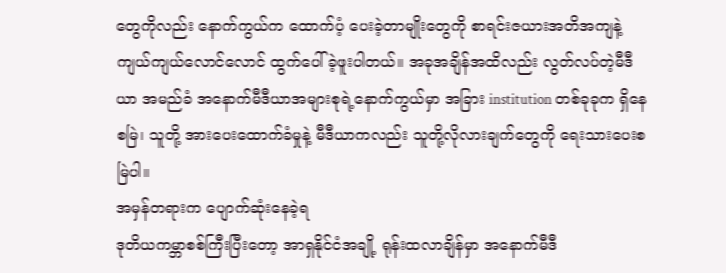တွေကိုလည်း နောက်ကွယ်က ထောက်ပံ့ ပေးခဲ့တာမျိုးတွေကို စာရင်းဇယားအတိအကျနဲ့ ကျယ်ကျယ်လောင်လောင် ထွက်ပေါ်ခဲ့ဖူးပါတယ်။ အခုအချိန်အထိလည်း လွတ်လပ်တဲ့မီဒီယာ အမည်ခံ အနောက်မီဒီယာအများစုရဲ့နောက်ကွယ်မှာ အခြား institution တစ်ခုခုက ရှိနေစမြဲ၊ သူတို့ အားပေးထောက်ခံမှုနဲ့ မီဒီယာကလည်း သူတို့လိုလားချက်တွေကို ရေးသားပေးစမြဲပါ။
အမှန်တရားက ပျောက်ဆုံးနေခဲ့ရ
ဒုတိယကမ္ဘာစစ်ကြီးပြီးတော့ အာရှနိုင်ငံအချို့ ရုန်းထလာချိန်မှာ အနောက်မီဒီ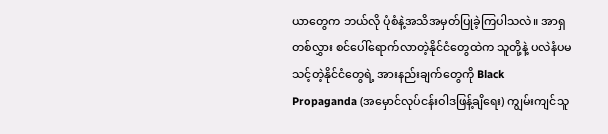ယာတွေက ဘယ်လို ပုံစံနဲ့အသိအမှတ်ပြုခဲ့ကြပါသလဲ။ အာရှတစ်လွှား စင်ပေါ်ရောက်လာတဲ့နိုင်ငံတွေထဲက သူတို့နဲ့ ပလဲနံပမသင့်တဲ့နိုင်ငံတွေရဲ့ အားနည်းချက်တွေကို Black Propaganda (အမှောင်လုပ်ငန်းဝါဒဖြန့်ချိရေး) ကျွမ်းကျင်သူ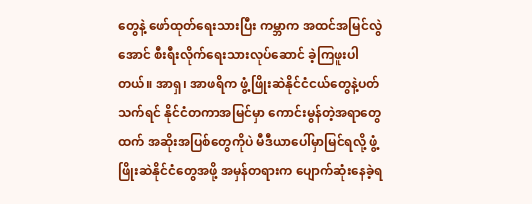တွေနဲ့ ဖော်ထုတ်ရေးသားပြီး ကမ္ဘာက အထင်အမြင်လွဲအောင် စီးရီးလိုက်ရေးသားလုပ်ဆောင် ခဲ့ကြဖူးပါတယ်။ အာရှ၊ အာဖရိက ဖွံ့ဖြိုးဆဲနိုင်ငံငယ်တွေနဲ့ပတ်သက်ရင် နိုင်ငံတကာအမြင်မှာ ကောင်းမွန်တဲ့အရာတွေထက် အဆိုးအပြစ်တွေကိုပဲ မီဒီယာပေါ်မှာမြင်ရလို့ ဖွံ့ဖြိုးဆဲနိုင်ငံတွေအဖို့ အမှန်တရားက ပျောက်ဆုံးနေခဲ့ရ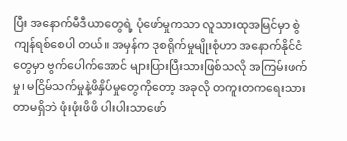ပြီး အနောက်မီဒီယာတွေရဲ့ ပုံဖော်မှုကသာ လူသားထုအမြင်မှာ စွဲကျန်ရစ်စေပါ တယ်။ အမှန်က ဒုစရိုက်မှုမျိုးစုံဟာ အနောက်နိုင်ငံတွေမှာ ဗွက်ပေါက်အောင် များပြားပြီးသားဖြစ်သလို အကြမ်းဖက်မှု၊ မငြိမ်သက်မှုနဲ့ဖိနှိပ်မှုတွေကိုတော့ အခုလို တကူးတကရေးသားတာမရှိဘဲ ဖုံးဖုံးဖိဖိ ပါးပါးသာဖော်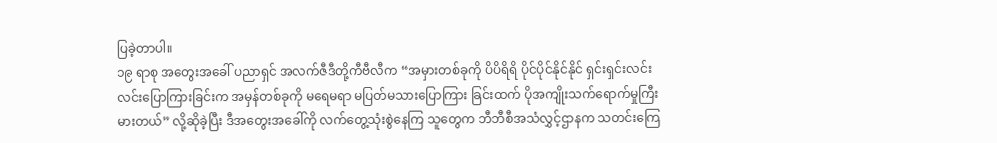ပြခဲ့တာပါ။
၁၉ ရာစု အတွေးအခေါ် ပညာရှင် အလက်ဇီဒီတို့ကီဗီလီက “အမှားတစ်ခုကို ပိပိရိရိ ပိုင်ပိုင်နိုင်နိုင် ရှင်းရှင်းလင်းလင်းပြောကြားခြင်းက အမှန်တစ်ခုကို မရေမရာ မပြတ်မသားပြောကြား ခြင်းထက် ပိုအကျိုးသက်ရောက်မှုကြီးမားတယ်” လို့ဆိုခဲ့ပြီး ဒီအတွေးအခေါ်ကို လက်တွေ့သုံးစွဲနေကြ သူတွေက ဘီဘီစီအသံလွှင့်ဌာနက သတင်းကြေ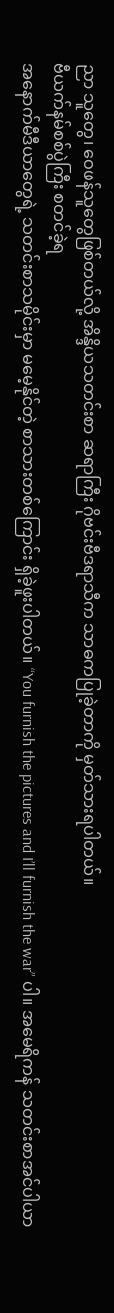ညာ သူတွေ၊ ဝေဖန်သူတွေဖြစ်တယ်လို့ အိန္ဒိယသတင်းစာ ဆရာကြီး ဂိုဗင်းဗီဒရာသီက သာဓကပြုခဲ့တာကို မှတ်သားရပါတယ်။
ဗီယက်နမ်စစ်ပွဲကြီး စတင်ခဲ့ရ
အနောက်မီဒီယာတွေရဲ့ သတင်းစာသမိုင်းမှာ မမေ့နိုင်တဲ့ စာသားတစ်ကြောင်း ရှိခဲ့ဖူးပါတယ်။ “You furnish the pictures and I’ll furnish the war” ပါ။ အမေရိကန် သတင်းစာအင်ပါယာ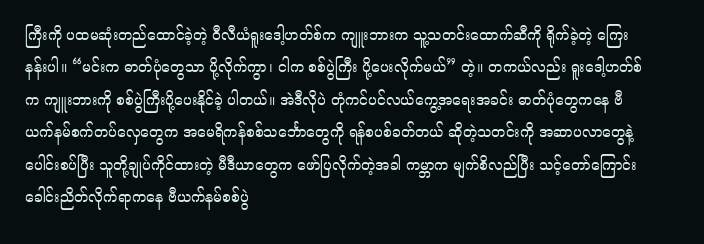ကြီးကို ပထမဆုံးတည်ထောင်ခဲ့တဲ့ ဝီလီယံရူးဒေါ့ဟတ်စ်က ကျူးဘားက သူ့သတင်းထောက်ဆီကို ရိုက်ခဲ့တဲ့ ကြေးနန်းပါ။ “မင်းက ဓာတ်ပုံတွေသာ ပို့လိုက်ကွာ၊ ငါက စစ်ပွဲကြီး ပို့ပေးလိုက်မယ်” တဲ့။ တကယ်လည်း ရူးဒေါ့ဟတ်စ်က ကျူးဘားကို စစ်ပွဲကြီးပို့ပေးနိုင်ခဲ့ ပါတယ်။ အဲဒီလိုပဲ တုံကင်ပင်လယ်ကွေ့အရေးအခင်း ဓာတ်ပုံတွေကနေ ဗီယက်နမ်စက်တပ်လှေတွေက အမေရိကန်စစ်သင်္ဘောတွေကို ရန်စပစ်ခတ်တယ် ဆိုတဲ့သတင်းကို အဆာပလာတွေနဲ့ပေါင်းစပ်ပြီး သူတို့ချုပ်ကိုင်ထားတဲ့ မီဒီယာတွေက ဖော်ပြလိုက်တဲ့အခါ ကမ္ဘာက မျက်စိလည်ပြီး သင့်တော်ကြောင်း ခေါင်းညိတ်လိုက်ရာကနေ ဗီယက်နမ်စစ်ပွဲ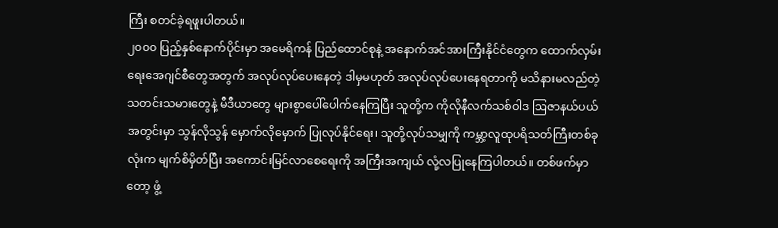ကြီး စတင်ခဲ့ရဖူးပါတယ်။
၂၀၀၀ ပြည့်နှစ်နောက်ပိုင်းမှာ အမေရိကန် ပြည်ထောင်စုနဲ့ အနောက်အင်အားကြီးနိုင်ငံတွေက ထောက်လှမ်းရေးအေဂျင်စီတွေအတွက် အလုပ်လုပ်ပေးနေတဲ့ ဒါမှမဟုတ် အလုပ်လုပ်ပေးနေရတာကို မသိနားမလည်တဲ့ သတင်းသမားတွေနဲ့ မီဒီယာတွေ များစွာပေါ်ပေါက်နေကြပြီး သူတို့က ကိုလိုနီလက်သစ်ဝါဒ ဩဇာနယ်ပယ်အတွင်းမှာ သွန်လိုသွန် မှောက်လိုမှောက် ပြုလုပ်နိုင်ရေး၊ သူတို့လုပ်သမျှကို ကမ္ဘာ့လူထုပရိသတ်ကြီးတစ်ခုလုံးက မျက်စိမှိတ်ပြီး အကောင်းမြင်လာစေရေးကို အကြီးအကျယ် လုံ့လပြုနေကြပါတယ်။ တစ်ဖက်မှာတော့ ဖွံ့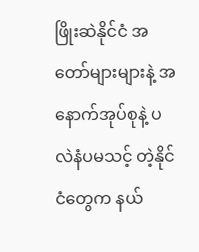ဖြိုးဆဲနိုင်ငံ အတော်များများနဲ့ အနောက်အုပ်စုနဲ့ ပလဲနံပမသင့် တဲ့နိုင်ငံတွေက နယ်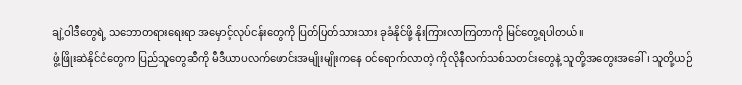ချဲ့ဝါဒီတွေရဲ့ သဘောတရားရေးရာ အမှောင့်လုပ်ငန်းတွေကို ပြတ်ပြတ်သားသား ခုခံနိုင်ဖို့ နိုးကြားလာကြတာကို မြင်တွေ့ရပါတယ်။
ဖွံ့ဖြိုးဆဲနိုင်ငံတွေက ပြည်သူတွေဆီကို မီဒီယာပလက်ဖောင်းအမျိုးမျိုးကနေ ဝင်ရောက်လာတဲ့ ကိုလိုနီလက်သစ်သတင်းတွေနဲ့ သူတို့အတွေးအခေါ်၊ သူတို့ယဉ်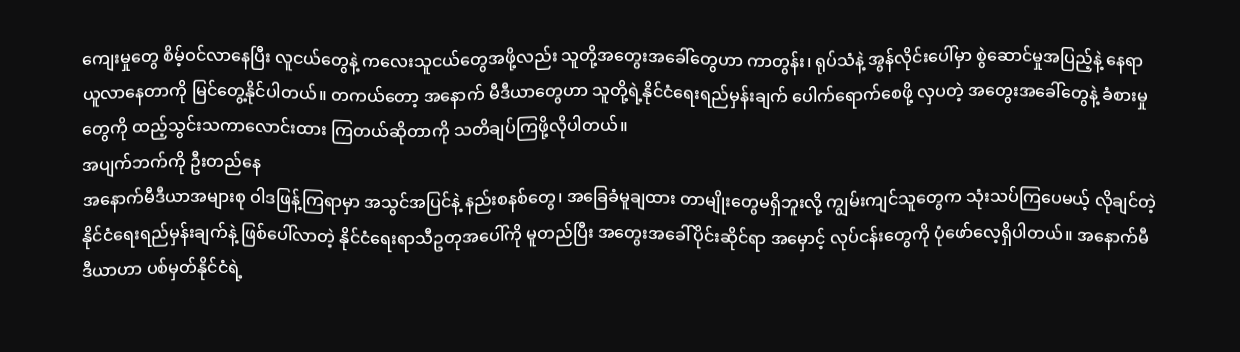ကျေးမှုတွေ စိမ့်ဝင်လာနေပြီး လူငယ်တွေနဲ့ ကလေးသူငယ်တွေအဖို့လည်း သူတို့အတွေးအခေါ်တွေဟာ ကာတွန်း၊ ရုပ်သံနဲ့ အွန်လိုင်းပေါ်မှာ စွဲဆောင်မှုအပြည့်နဲ့ နေရာယူလာနေတာကို မြင်တွေ့နိုင်ပါတယ်။ တကယ်တော့ အနောက် မီဒီယာတွေဟာ သူတို့ရဲ့နိုင်ငံရေးရည်မှန်းချက် ပေါက်ရောက်စေဖို့ လှပတဲ့ အတွေးအခေါ်တွေနဲ့ ခံစားမှုတွေကို ထည့်သွင်းသကာလောင်းထား ကြတယ်ဆိုတာကို သတိချပ်ကြဖို့လိုပါတယ်။
အပျက်ဘက်ကို ဦးတည်နေ
အနောက်မီဒီယာအများစု ဝါဒဖြန့်ကြရာမှာ အသွင်အပြင်နဲ့ နည်းစနစ်တွေ၊ အခြေခံမူချထား တာမျိုးတွေမရှိဘူးလို့ ကျွမ်းကျင်သူတွေက သုံးသပ်ကြပေမယ့် လိုချင်တဲ့ နိုင်ငံရေးရည်မှန်းချက်နဲ့ ဖြစ်ပေါ်လာတဲ့ နိုင်ငံရေးရာသီဥတုအပေါ်ကို မူတည်ပြီး အတွေးအခေါ်ပိုင်းဆိုင်ရာ အမှောင့် လုပ်ငန်းတွေကို ပုံဖော်လေ့ရှိပါတယ်။ အနောက်မီဒီယာဟာ ပစ်မှတ်နိုင်ငံရဲ့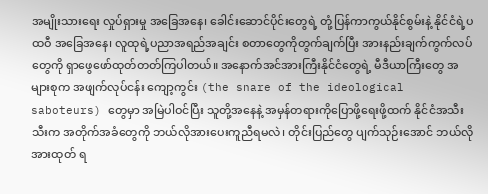အမျိုးသားရေး လှုပ်ရှားမှု အခြေအနေ၊ ခေါင်းဆောင်ပိုင်းတွေရဲ့ တုံ့ပြန်ကာကွယ်နိုင်စွမ်းနဲ့ နိုင်ငံရဲ့ပထဝီ အခြေအနေ၊ လူထုရဲ့ပညာအရည်အချင်း စတာတွေကိုတွက်ချက်ပြီး အားနည်းချက်ကွက်လပ် တွေကို ရှာဖွေဖော်ထုတ်တတ်ကြပါတယ်။ အနောက်အင်အားကြီးနိုင်ငံတွေရဲ့ မီဒီယာကြီးတွေ အများစုက အဖျက်လုပ်ငန်း ကျော့ကွင်း (the snare of the ideological saboteurs) တွေမှာ အမြဲပါဝင်ပြီး သူတို့အနေနဲ့ အမှန်တရားကိုပြောဖို့ရေးဖို့ထက် နိုင်ငံအသီးသီးက အတိုက်အခံတွေကို ဘယ်လိုအားပေးကူညီရမလဲ၊ တိုင်းပြည်တွေ ပျက်သုဉ်းအောင် ဘယ်လိုအားထုတ် ရ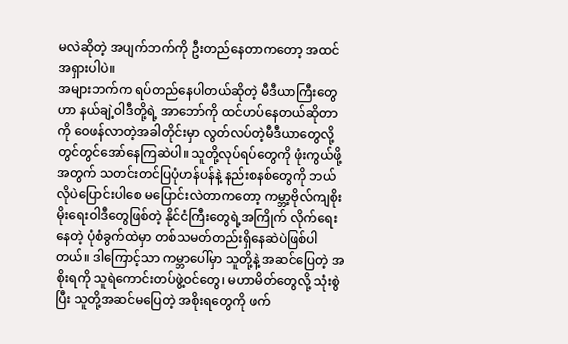မလဲဆိုတဲ့ အပျက်ဘက်ကို ဦးတည်နေတာကတော့ အထင်အရှားပါပဲ။
အများဘက်က ရပ်တည်နေပါတယ်ဆိုတဲ့ မီဒီယာကြီးတွေဟာ နယ်ချဲ့ဝါဒီတို့ရဲ့ အာဘော်ကို ထင်ဟပ်နေတယ်ဆိုတာကို ဝေဖန်လာတဲ့အခါတိုင်းမှာ လွတ်လပ်တဲ့မီဒီယာတွေလို့ တွင်တွင်အော်နေကြဆဲပါ။ သူတို့လုပ်ရပ်တွေကို ဖုံးကွယ်ဖို့အတွက် သတင်းတင်ပြပုံဟန်ပန်နဲ့ နည်းစနစ်တွေကို ဘယ်လိုပဲပြောင်းပါစေ မပြောင်းလဲတာကတော့ ကမ္ဘာ့ဗိုလ်ကျစိုးမိုးရေးဝါဒီတွေဖြစ်တဲ့ နိုင်ငံကြီးတွေရဲ့အကြိုက် လိုက်ရေးနေတဲ့ ပုံစံခွက်ထဲမှာ တစ်သမတ်တည်းရှိနေဆဲပဲဖြစ်ပါတယ်။ ဒါကြောင့်သာ ကမ္ဘာပေါ်မှာ သူတို့နဲ့ အဆင်ပြေတဲ့ အစိုးရကို သူရဲကောင်းတပ်ဖွဲ့ဝင်တွေ၊ မဟာမိတ်တွေလို့ သုံးစွဲပြီး သူတို့အဆင်မပြေတဲ့ အစိုးရတွေကို ဖက်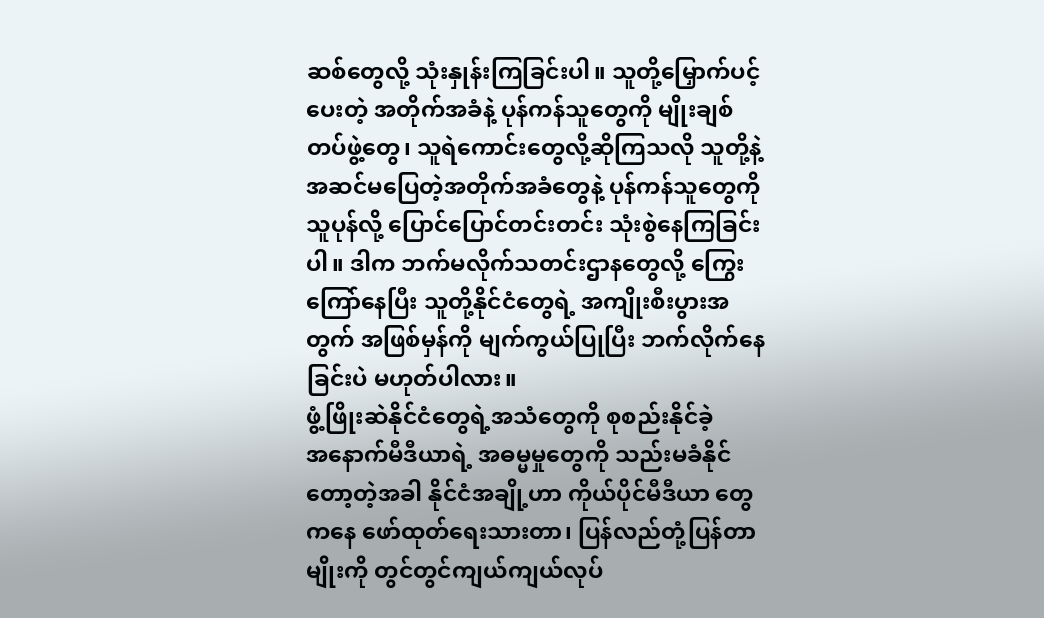ဆစ်တွေလို့ သုံးနှုန်းကြခြင်းပါ။ သူတို့မြှောက်ပင့်ပေးတဲ့ အတိုက်အခံနဲ့ ပုန်ကန်သူတွေကို မျိုးချစ်တပ်ဖွဲ့တွေ၊ သူရဲကောင်းတွေလို့ဆိုကြသလို သူတို့နဲ့ အဆင်မပြေတဲ့အတိုက်အခံတွေနဲ့ ပုန်ကန်သူတွေကို သူပုန်လို့ ပြောင်ပြောင်တင်းတင်း သုံးစွဲနေကြခြင်းပါ။ ဒါက ဘက်မလိုက်သတင်းဌာနတွေလို့ ကြွေးကြော်နေပြီး သူတို့နိုင်ငံတွေရဲ့ အကျိုးစီးပွားအတွက် အဖြစ်မှန်ကို မျက်ကွယ်ပြုပြီး ဘက်လိုက်နေခြင်းပဲ မဟုတ်ပါလား။
ဖွံ့ဖြိုးဆဲနိုင်ငံတွေရဲ့အသံတွေကို စုစည်းနိုင်ခဲ့
အနောက်မီဒီယာရဲ့ အဓမ္မမှုတွေကို သည်းမခံနိုင်တော့တဲ့အခါ နိုင်ငံအချို့ဟာ ကိုယ်ပိုင်မီဒီယာ တွေကနေ ဖော်ထုတ်ရေးသားတာ၊ ပြန်လည်တုံ့ပြန်တာမျိုးကို တွင်တွင်ကျယ်ကျယ်လုပ်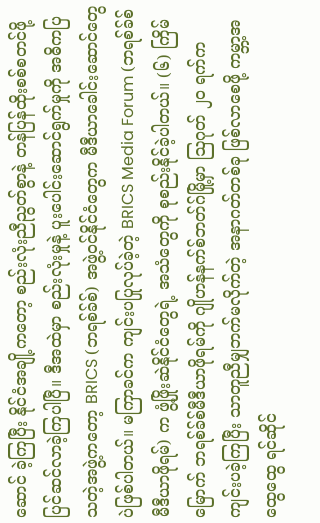ဆောင် ခဲ့ကြပြီး နိုင်ငံအချို့ကတော့ စည်းလုံးညီညွတ်စွာနဲ့ တန်ပြန်ထိုးစစ်စတင်ဖို့ ပြင်ဆင်လာခဲ့ကြပါပြီ။ ဒီအထဲမှာ စည်းလုံးမှုနဲ့ ပူးပေါင်းဆောင်ရွက်မှုကို အဓိကပြသတဲ့အဖွဲ့ကတော့ BRICS (ဘရစ်ခ်စ်) အဖွဲ့ဝင်နိုင်ငံတွေက မီဒီယာခေါင်းဆောင်တွေပဲဖြစ်ပါတယ်။ မကြာခင်က ကျင်းပပြုလုပ်ခဲ့တဲ့ BRICS Media Forum (ဘရစ်ခ်စ်မီဒီယာဖိုရမ်) က ဖွံ့ဖြိုးဆဲနိုင်ငံတွေရဲ့ အသံတွေကို စုစည်းနိုင်ခဲ့ပါတယ်။ (၆) ကြိမ်မြောက် ဘရစ်ခ်စ်မီဒီယာဖိုရမ်ကို ဂျိုဟန်နက်စ်ဘတ်ဂ်မြို့မှာ ဩဂုတ် ၂၀ ရက်က ကျင်းပခဲ့ကြပြီး သာတူညီမျှဘက်မလိုက်တဲ့ အနာဂတ်တစ်ခု ဖြစ်လာစေဖို့ ကမ္ဘာ့အထွေထွေ ရင်ဆိုင်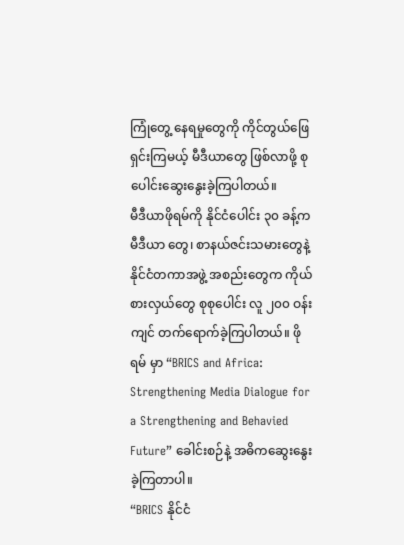ကြုံတွေ့ နေရမှုတွေကို ကိုင်တွယ်ဖြေရှင်းကြမယ့် မီဒီယာတွေ ဖြစ်လာဖို့ စုပေါင်းဆွေးနွေးခဲ့ကြပါတယ်။
မီဒီယာဖိုရမ်ကို နိုင်ငံပေါင်း ၃၀ ခန့်က မီဒီယာ တွေ၊ စာနယ်ဇင်းသမားတွေနဲ့ နိုင်ငံတကာအဖွဲ့ အစည်းတွေက ကိုယ်စားလှယ်တွေ စုစုပေါင်း လူ ၂၀၀ ဝန်းကျင် တက်ရောက်ခဲ့ကြပါတယ်။ ဖိုရမ် မှာ “BRICS and Africa: Strengthening Media Dialogue for a Strengthening and Behavied Future” ခေါင်းစဉ်နဲ့ အဓိကဆွေးနွေးခဲ့ကြတာပါ။
“BRICS နိုင်ငံ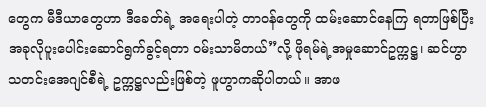တွေက မီဒီယာတွေဟာ ဒီခေတ်ရဲ့ အရေးပါတဲ့ တာဝန်တွေကို ထမ်းဆောင်နေကြ ရတာဖြစ်ပြီး အခုလိုပူးပေါင်းဆောင်ရွက်ခွင့်ရတာ ဝမ်းသာမိတယ်”လို့ ဖိုရမ်ရဲ့အမှုဆောင်ဥက္ကဋ္ဌ၊ ဆင်ဟွာသတင်းအေဂျင်စီရဲ့ ဥက္ကဋ္ဌလည်းဖြစ်တဲ့ ဖူဟွာကဆိုပါတယ်။ အာဖ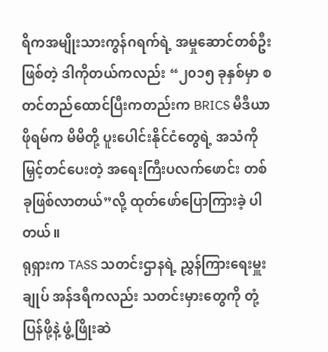ရိကအမျိုးသားကွန်ဂရက်ရဲ့ အမှုဆောင်တစ်ဦးဖြစ်တဲ့ ဒါကိုတယ်ကလည်း “၂၀၁၅ ခုနှစ်မှာ စတင်တည်ထောင်ပြီးကတည်းက BRICS မီဒီယာဖိုရမ်က မိမိတို့ ပူးပေါင်းနိုင်ငံတွေရဲ့ အသံကို မြှင့်တင်ပေးတဲ့ အရေးကြီးပလက်ဖောင်း တစ်ခုဖြစ်လာတယ်”လို့ ထုတ်ဖော်ပြောကြားခဲ့ ပါတယ်။
ရုရှားက TASS သတင်းဌာနရဲ့ ညွှန်ကြားရေးမှူးချုပ် အန်ဒရီကလည်း သတင်းမှားတွေကို တုံ့ပြန်ဖို့နဲ့ ဖွံ့ဖြိုးဆဲ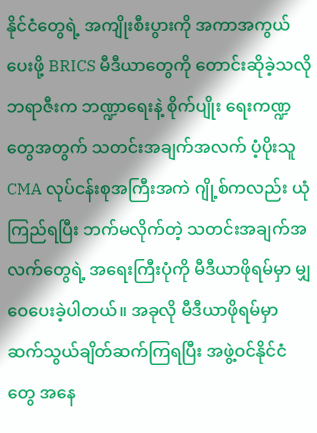နိုင်ငံတွေရဲ့ အကျိုးစီးပွားကို အကာအကွယ်ပေးဖို့ BRICS မီဒီယာတွေကို တောင်းဆိုခဲ့သလို ဘရာဇီးက ဘဏ္ဍာရေးနဲ့ စိုက်ပျိုး ရေးကဏ္ဍတွေအတွက် သတင်းအချက်အလက် ပံ့ပိုးသူ CMA လုပ်ငန်းစုအကြီးအကဲ ဂျို့စ်ကလည်း ယုံကြည်ရပြီး ဘက်မလိုက်တဲ့ သတင်းအချက်အလက်တွေရဲ့ အရေးကြီးပုံကို မီဒီယာဖိုရမ်မှာ မျှဝေပေးခဲ့ပါတယ်။ အခုလို မီဒီယာဖိုရမ်မှာ ဆက်သွယ်ချိတ်ဆက်ကြရပြီး အဖွဲ့ဝင်နိုင်ငံတွေ အနေ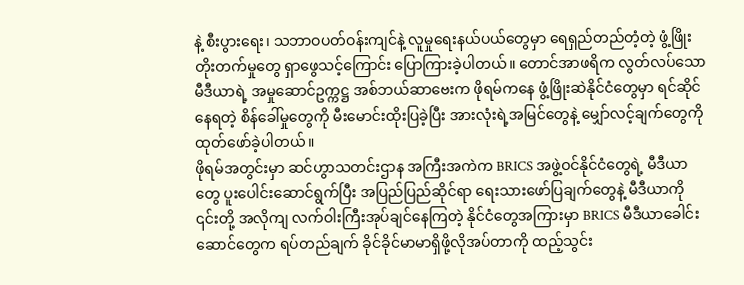နဲ့ စီးပွားရေး၊ သဘာဝပတ်ဝန်းကျင်နဲ့ လူမှုရေးနယ်ပယ်တွေမှာ ရေရှည်တည်တံ့တဲ့ ဖွံ့ဖြိုးတိုးတက်မှုတွေ ရှာဖွေသင့်ကြောင်း ပြောကြားခဲ့ပါတယ်။ တောင်အာဖရိက လွတ်လပ်သောမီဒီယာရဲ့ အမှုဆောင်ဥက္ကဋ္ဌ အစ်ဘယ်ဆာဗေးက ဖိုရမ်ကနေ ဖွံ့ဖြိုးဆဲနိုင်ငံတွေမှာ ရင်ဆိုင်နေရတဲ့ စိန်ခေါ်မှုတွေကို မီးမောင်းထိုးပြခဲ့ပြီး အားလုံးရဲ့အမြင်တွေနဲ့ မျှော်လင့်ချက်တွေကို ထုတ်ဖော်ခဲ့ပါတယ်။
ဖိုရမ်အတွင်းမှာ ဆင်ဟွာသတင်းဌာန အကြီးအကဲက BRICS အဖွဲ့ဝင်နိုင်ငံတွေရဲ့ မီဒီယာတွေ ပူးပေါင်းဆောင်ရွက်ပြီး အပြည်ပြည်ဆိုင်ရာ ရေးသားဖော်ပြချက်တွေနဲ့ မီဒီယာကို ၎င်းတို့ အလိုကျ လက်ဝါးကြီးအုပ်ချင်နေကြတဲ့ နိုင်ငံတွေအကြားမှာ BRICS မီဒီယာခေါင်းဆောင်တွေက ရပ်တည်ချက် ခိုင်ခိုင်မာမာရှိဖို့လိုအပ်တာကို ထည့်သွင်း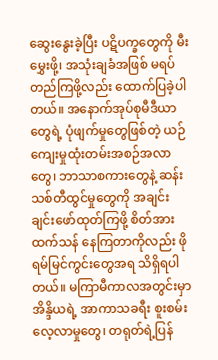ဆွေးနွေးခဲ့ပြီး ပဋိပက္ခတွေကို မီးမွှေးဖို့၊ အသုံးချခံအဖြစ် မရပ်တည်ကြဖို့လည်း ထောက်ပြခဲ့ပါတယ်။ အနောက်အုပ်စုမီဒီယာတွေရဲ့ ပုံဖျက်မှုတွေဖြစ်တဲ့ ယဉ်ကျေးမှုထုံးတမ်းအစဉ်အလာတွေ၊ ဘာသာစကားတွေနဲ့ ဆန်းသစ်တီထွင်မှုတွေကို အချင်းချင်းဖော်ထုတ်ကြဖို့ စိတ်အားထက်သန် နေကြတာကိုလည်း ဖိုရမ်မြင်ကွင်းတွေအရ သိရှိရပါတယ်။ မကြာမီကာလအတွင်းမှာ အိန္ဒိယရဲ့ အာကာသခရီး စူးစမ်းလေ့လာမှုတွေ၊ တရုတ်ရဲ့ပြန်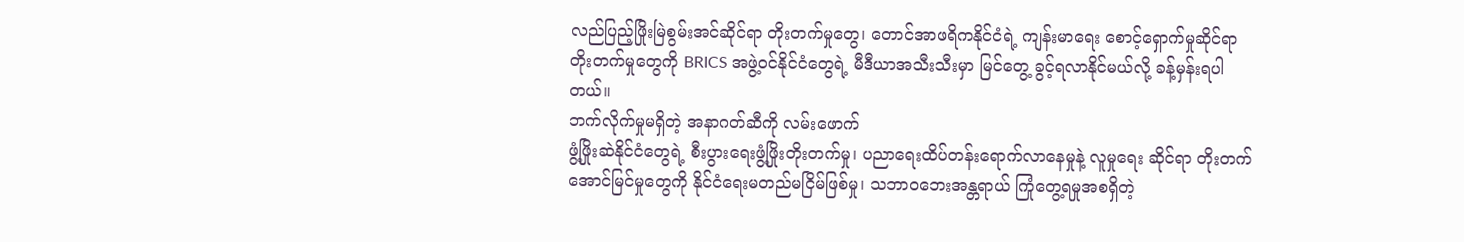လည်ပြည့်ဖြိုးမြဲစွမ်းအင်ဆိုင်ရာ တိုးတက်မှုတွေ၊ တောင်အာဖရိကနိုင်ငံရဲ့ ကျန်းမာရေး စောင့်ရှောက်မှုဆိုင်ရာ တိုးတက်မှုတွေကို BRICS အဖွဲ့ဝင်နိုင်ငံတွေရဲ့ မီဒီယာအသီးသီးမှာ မြင်တွေ့ ခွင့်ရလာနိုင်မယ်လို့ ခန့်မှန်းရပါတယ်။
ဘက်လိုက်မှုမရှိတဲ့ အနာဂတ်ဆီကို လမ်းဖောက်
ဖွံ့ဖြိုးဆဲနိုင်ငံတွေရဲ့ စီးပွားရေးဖွံ့ဖြိုးတိုးတက်မှု၊ ပညာရေးထိပ်တန်းရောက်လာနေမှုနဲ့ လူမှုရေး ဆိုင်ရာ တိုးတက်အောင်မြင်မှုတွေကို နိုင်ငံရေးမတည်မငြိမ်ဖြစ်မှု၊ သဘာဝဘေးအန္တရာယ် ကြုံတွေ့ရမှုအစရှိတဲ့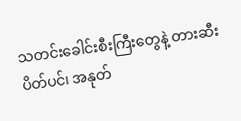သတင်းခေါင်းစီးကြီးတွေနဲ့ တားဆီးပိတ်ပင်၊ အနုတ်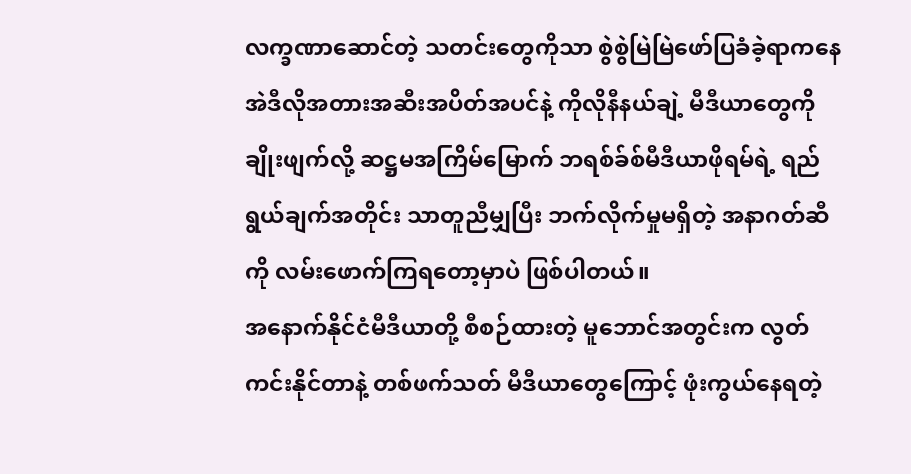လက္ခဏာဆောင်တဲ့ သတင်းတွေကိုသာ စွဲစွဲမြဲမြဲဖော်ပြခံခဲ့ရာကနေ အဲဒီလိုအတားအဆီးအပိတ်အပင်နဲ့ ကိုလိုနီနယ်ချဲ့ မီဒီယာတွေကို ချိုးဖျက်လို့ ဆဋ္ဌမအကြိမ်မြောက် ဘရစ်ခ်စ်မီဒီယာဖိုရမ်ရဲ့ ရည်ရွယ်ချက်အတိုင်း သာတူညီမျှပြီး ဘက်လိုက်မှုမရှိတဲ့ အနာဂတ်ဆီကို လမ်းဖောက်ကြရတော့မှာပဲ ဖြစ်ပါတယ်။
အနောက်နိုင်ငံမီဒီယာတို့ စီစဉ်ထားတဲ့ မူဘောင်အတွင်းက လွတ်ကင်းနိုင်တာနဲ့ တစ်ဖက်သတ် မီဒီယာတွေကြောင့် ဖုံးကွယ်နေရတဲ့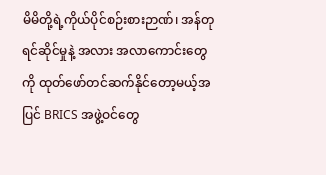မိမိတို့ရဲ့ကိုယ်ပိုင်စဉ်းစားဉာဏ်၊ အန်တုရင်ဆိုင်မှုနဲ့ အလား အလာကောင်းတွေကို ထုတ်ဖော်တင်ဆက်နိုင်တော့မယ့်အပြင် BRICS အဖွဲ့ဝင်တွေ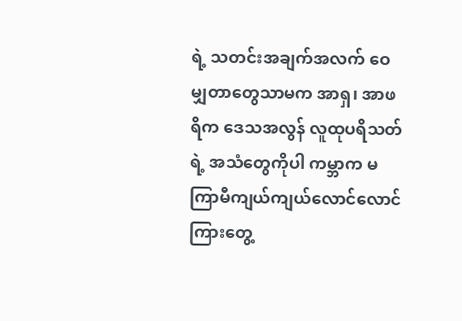ရဲ့ သတင်းအချက်အလက် ဝေမျှတာတွေသာမက အာရှ၊ အာဖရိက ဒေသအလွန် လူထုပရိသတ်ရဲ့ အသံတွေကိုပါ ကမ္ဘာက မကြာမီကျယ်ကျယ်လောင်လောင် ကြားတွေ့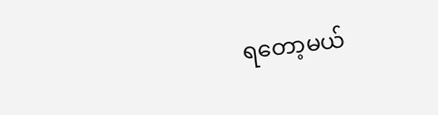ရတော့မယ်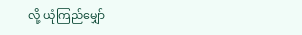လို့ ယုံကြည်မျှော်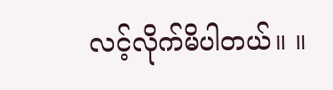လင့်လိုက်မိပါတယ်။ ။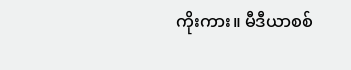ကိုးကား။ မီဒီယာစစ်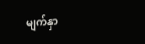မျက်နှာ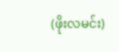(ဖိုးလမင်း)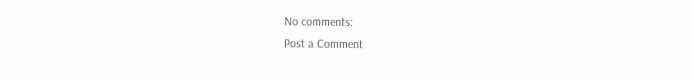No comments:
Post a Comment